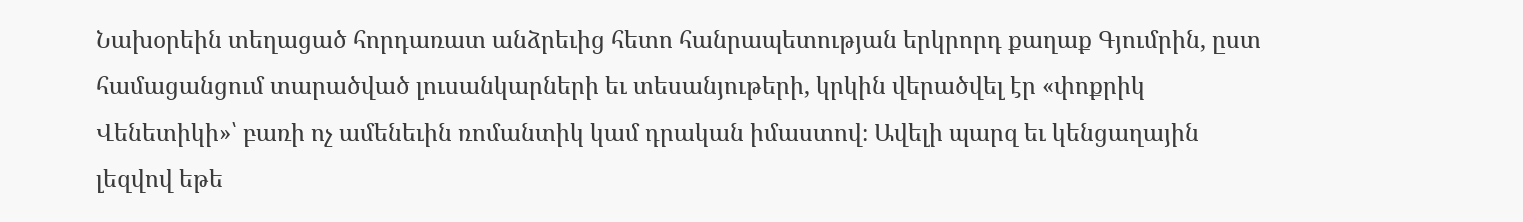Նախօրեին տեղացած հորդառատ անձրեւից հետո հանրապետության երկրորդ քաղաք Գյումրին, ըստ համացանցում տարածված լուսանկարների եւ տեսանյութերի, կրկին վերածվել էր «փոքրիկ Վենետիկի»՝ բառի ոչ ամենեւին ռոմանտիկ կամ դրական իմաստով։ Ավելի պարզ եւ կենցաղային լեզվով եթե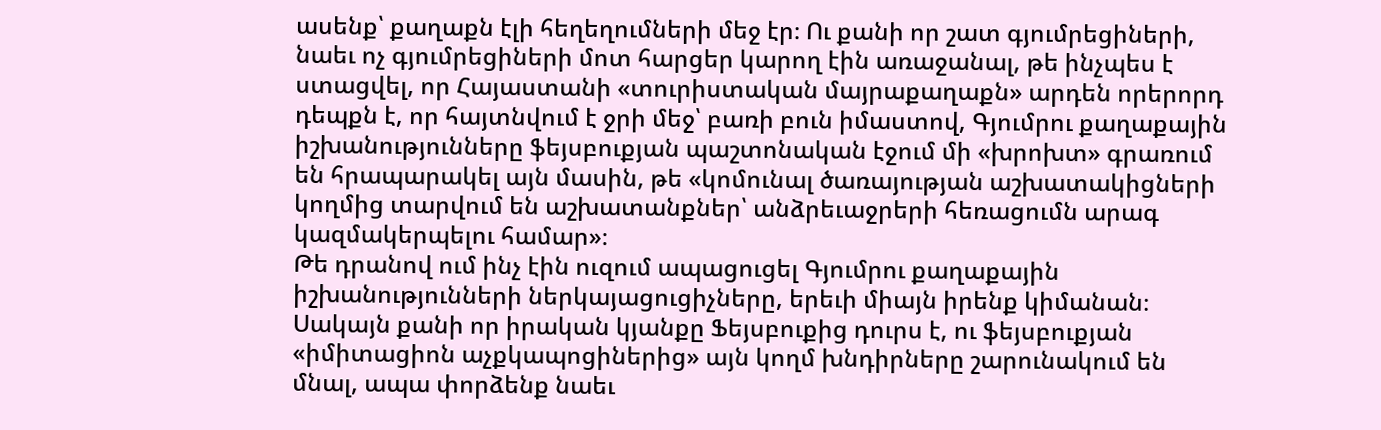ասենք՝ քաղաքն էլի հեղեղումների մեջ էր։ Ու քանի որ շատ գյումրեցիների, նաեւ ոչ գյումրեցիների մոտ հարցեր կարող էին առաջանալ, թե ինչպես է ստացվել, որ Հայաստանի «տուրիստական մայրաքաղաքն» արդեն որերորդ դեպքն է, որ հայտնվում է ջրի մեջ՝ բառի բուն իմաստով, Գյումրու քաղաքային իշխանությունները ֆեյսբուքյան պաշտոնական էջում մի «խրոխտ» գրառում են հրապարակել այն մասին, թե «կոմունալ ծառայության աշխատակիցների կողմից տարվում են աշխատանքներ՝ անձրեւաջրերի հեռացումն արագ կազմակերպելու համար»։
Թե դրանով ում ինչ էին ուզում ապացուցել Գյումրու քաղաքային իշխանությունների ներկայացուցիչները, երեւի միայն իրենք կիմանան։ Սակայն քանի որ իրական կյանքը Ֆեյսբուքից դուրս է, ու ֆեյսբուքյան «իմիտացիոն աչքկապոցիներից» այն կողմ խնդիրները շարունակում են մնալ, ապա փորձենք նաեւ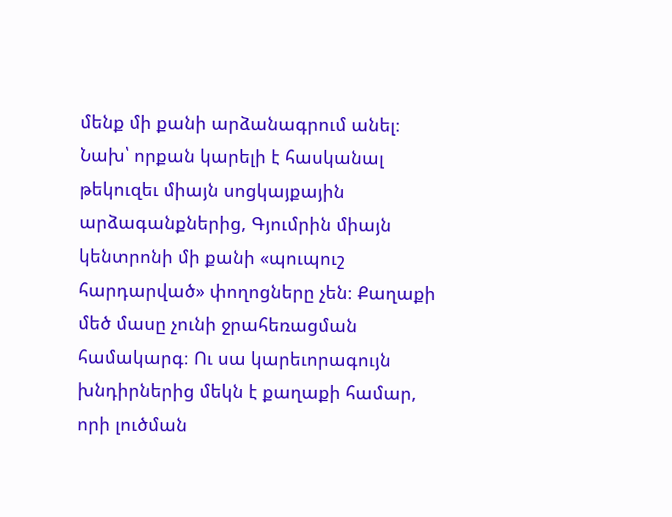մենք մի քանի արձանագրում անել։
Նախ՝ որքան կարելի է հասկանալ թեկուզեւ միայն սոցկայքային արձագանքներից, Գյումրին միայն կենտրոնի մի քանի «պուպուշ հարդարված» փողոցները չեն։ Քաղաքի մեծ մասը չունի ջրահեռացման համակարգ։ Ու սա կարեւորագույն խնդիրներից մեկն է քաղաքի համար, որի լուծման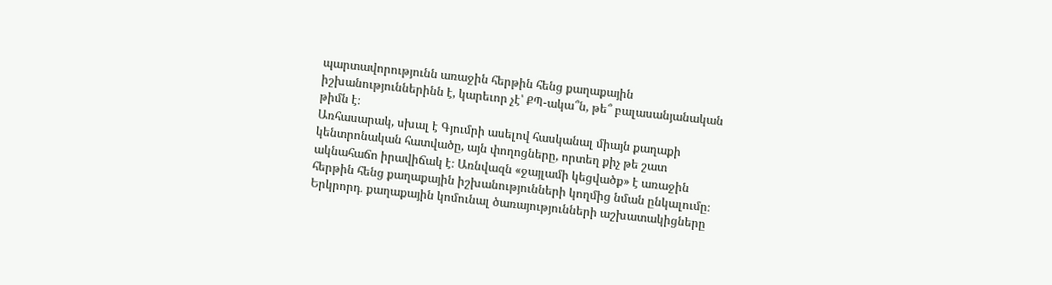պարտավորությունն առաջին հերթին հենց քաղաքային իշխանություններինն է, կարեւոր չէ՝ ՔՊ-ակա՞ն, թե՞ բալասանյանական թիմն է։
Առհասարակ, սխալ է Գյումրի ասելով հասկանալ միայն քաղաքի կենտրոնական հատվածը, այն փողոցները, որտեղ քիչ թե շատ ակնահաճո իրավիճակ է։ Առնվազն «ջայլամի կեցվածք» է առաջին հերթին հենց քաղաքային իշխանությունների կողմից նման ընկալումը։
Երկրորդ․ քաղաքային կոմունալ ծառայությունների աշխատակիցները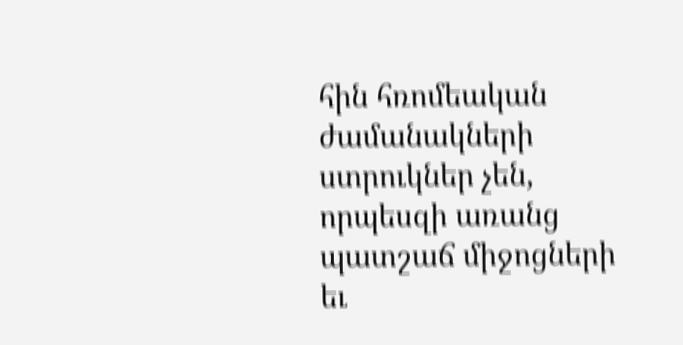հին հռոմեական ժամանակների ստրուկներ չեն, որպեսզի առանց պատշաճ միջոցների եւ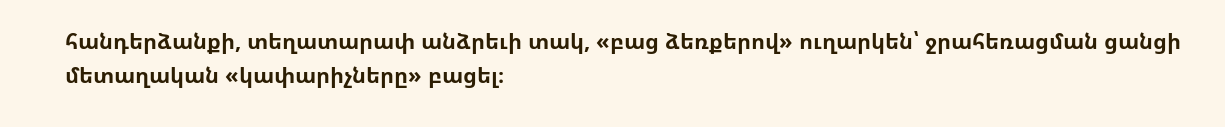հանդերձանքի, տեղատարափ անձրեւի տակ, «բաց ձեռքերով» ուղարկեն՝ ջրահեռացման ցանցի մետաղական «կափարիչները» բացել։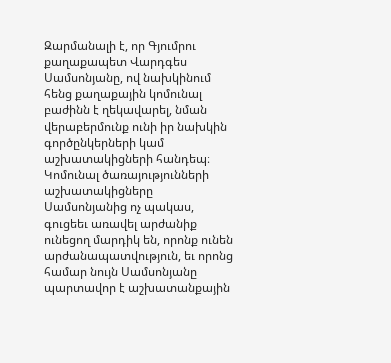Զարմանալի է, որ Գյումրու քաղաքապետ Վարդգես Սամսոնյանը, ով նախկինում հենց քաղաքային կոմունալ բաժինն է ղեկավարել, նման վերաբերմունք ունի իր նախկին գործընկերների կամ աշխատակիցների հանդեպ։ Կոմունալ ծառայությունների աշխատակիցները Սամսոնյանից ոչ պակաս, գուցեեւ առավել արժանիք ունեցող մարդիկ են, որոնք ունեն արժանապատվություն, եւ որոնց համար նույն Սամսոնյանը պարտավոր է աշխատանքային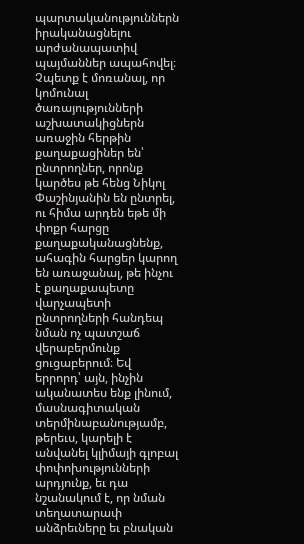պարտականություններն իրականացնելու արժանապատիվ պայմաններ ապահովել։
Չպետք է մոռանալ, որ կոմունալ ծառայությունների աշխատակիցներն առաջին հերթին քաղաքացիներ են՝ ընտրողներ, որոնք կարծես թե հենց Նիկոլ Փաշինյանին են ընտրել, ու հիմա արդեն եթե մի փոքր հարցը քաղաքականացնենք, ահագին հարցեր կարող են առաջանալ, թե ինչու է քաղաքապետը վարչապետի ընտրողների հանդեպ նման ոչ պատշաճ վերաբերմունք ցուցաբերում։ Եվ երրորդ՝ այն, ինչին ականատես ենք լինում, մասնագիտական տերմինաբանությամբ, թերեւս, կարելի է անվանել կլիմայի գլոբալ փոփոխությունների արդյունք, եւ դա նշանակում է, որ նման տեղատարափ անձրեւները եւ բնական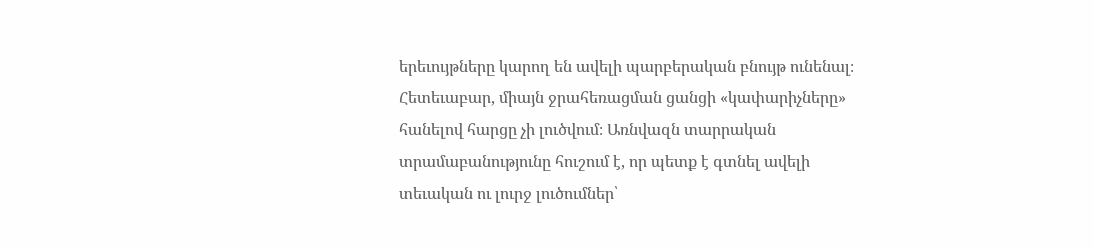երեւույթները կարող են ավելի պարբերական բնույթ ունենալ։ Հետեւաբար, միայն ջրահեռացման ցանցի «կափարիչները» հանելով հարցը չի լուծվում։ Առնվազն տարրական տրամաբանությունը հուշում է, որ պետք է գտնել ավելի տեւական ու լուրջ լուծումներ՝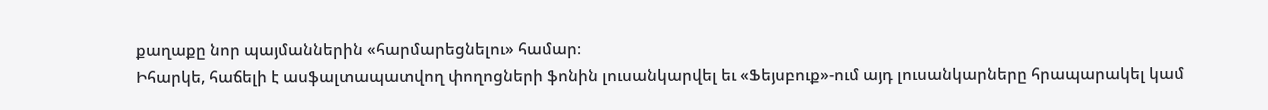քաղաքը նոր պայմաններին «հարմարեցնելու» համար։
Իհարկե, հաճելի է ասֆալտապատվող փողոցների ֆոնին լուսանկարվել եւ «Ֆեյսբուք»-ում այդ լուսանկարները հրապարակել կամ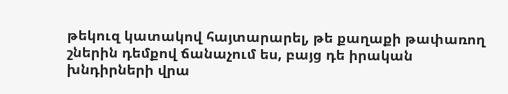թեկուզ կատակով հայտարարել, թե քաղաքի թափառող շներին դեմքով ճանաչում ես, բայց դե իրական խնդիրների վրա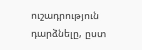ուշադրություն դարձնելը, ըստ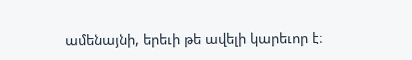ամենայնի, երեւի թե ավելի կարեւոր է։